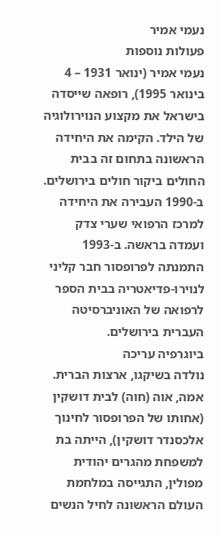נעמי אמיר
פעולות נוספות
נעמי אמיר (ינואר 1931 – 4 בינואר 1995), רופאה שייסדה בישראל את מקצוע הנוירולוגיה של הילד. הקימה את היחידה הראשונה בתחום זה בבית החולים ביקור חולים בירושלים. ב-1990 העבירה את היחידה למרכז הרפואי שערי צדק ועמדה בראשה. ב-1993 התמנתה לפרופסור חבר קליני לנוירו-פדיאטריה בבית הספר לרפואה של האוניברסיטה העברית בירושלים.
ביוגרפיה עריכה
נולדה בשיקגו, ארצות הברית. אמה, אוה (חוה) לבית דושקין (אחותו של הפרופסור לחינוך אלכסנדר דושקין), הייתה בת למשפחת מהגרים יהודית מפולין, התגייסה במלחמת העולם הראשונה לחיל הנשים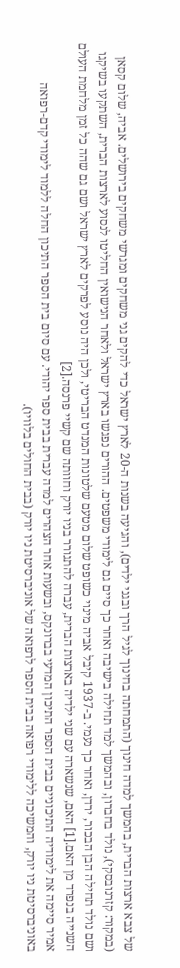של צבא ארצות הברית, בהמשך למדה חינוך (התמחתה בחינוך לגיל הרך ובגני ילדים), והגיעה בשנות ה-20 לארץ ישראל כדי להקים גני משחקים ומגרשי משחקים בירושלים. אביה, שלום קסאן (במקור: קזרנובסקי), נולד בחברון, ובהמשך למד תחילה בישיבה ואחר כך סיים גם לימודי משפטים. ההורים נפגשו בארץ ישראל ולאחר הנישואין החליטו לנסוע לארצות הברית, השתקעו בשיקגו ושם נולד תחילה הבן הבכור, ירדן, ואחר כך נעמי. ב-1937 קיבל אביה מינוי כשופט שלום מטעם שלטונות המנדט הבריטי, ולכן היה נוסע לפרקים לארץ ישראל ושם גם שהה כל זמן מלחמת העולם השנייה בנפרד מן האם.[1] האם, שנשארה עם שני ילדיה בארצות הברית, עברה להתגורר בניו יורק וחוותה שם קשיי פרנסה.[2]
אמיר סיימה את לימודיה התיכוניים בבית הספר התיכון המדעי בברונקס, ובשעות אחר הצהרים למדה עברית בבית ספר יהודי. עם סיום בית הספר התיכון החלה ללמוד לימודי קדם-רפואה באוניברסיטת ניו יורק, והמשיכה ללימודי רפואה בבית הספר לרפואה של אוניברסיטת ניו יורק (בבית החולים בלוויו).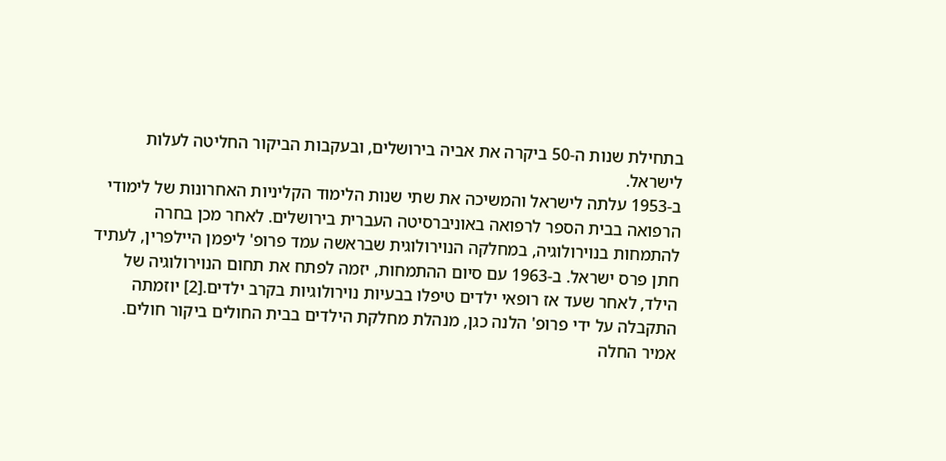בתחילת שנות ה-50 ביקרה את אביה בירושלים, ובעקבות הביקור החליטה לעלות לישראל.
ב-1953 עלתה לישראל והמשיכה את שתי שנות הלימוד הקליניות האחרונות של לימודי הרפואה בבית הספר לרפואה באוניברסיטה העברית בירושלים. לאחר מכן בחרה להתמחות בנוירולוגיה, במחלקה הנוירולוגית שבראשה עמד פרופ' ליפמן היילפרין, לעתיד חתן פרס ישראל. ב-1963 עם סיום ההתמחות, יזמה לפתח את תחום הנוירולוגיה של הילד, לאחר שעד אז רופאי ילדים טיפלו בבעיות נוירולוגיות בקרב ילדים.[2] יוזמתה התקבלה על ידי פרופ' הלנה כגן, מנהלת מחלקת הילדים בבית החולים ביקור חולים. אמיר החלה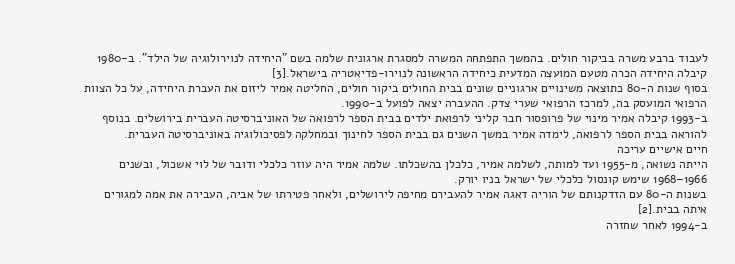לעבוד ברבע משרה בביקור חולים. בהמשך התפתחה המשרה למסגרת ארגונית שלמה בשם "היחידה לנוירולוגיה של הילד". ב-1980 קיבלה היחידה הכרה מטעם המועצה המדעית כיחידה הראשונה לנוירו-פדיאטריה בישראל.[3]
בסוף שנות ה-80 כתוצאה משינויים ארגוניים שונים בבית החולים ביקור חולים, החליטה אמיר ליזום את העברת היחידה, על כל הצוות הרפואי המועסק בה, למרכז הרפואי שערי צדק. ההעברה יצאה לפועל ב-1990.
ב-1993 קיבלה אמיר מינוי של פרופסור חבר קליני לרפואת ילדים בבית הספר לרפואה של האוניברסיטה העברית בירושלים. בנוסף להוראה בבית הספר לרפואה, לימדה אמיר במשך השנים גם בבית הספר לחינוך ובמחלקה לפסיכולוגיה באוניברסיטה העברית.
חיים אישיים עריכה
הייתה נשואה, מ-1955 ועד למותה, לשלמה אמיר, כלכלן בהשכלתו. שלמה אמיר היה עוזר כלכלי ודובר של לוי אשכול, ובשנים 1966–1968 שימש קונסול כלכלי של ישראל בניו יורק.
בשנות ה-80 עם הזדקנותם של הוריה דאגה אמיר להעבירם מחיפה לירושלים, ולאחר פטירתו של אביה, העבירה את אמה למגורים איתה בבית.[2]
ב-1994 לאחר שחזרה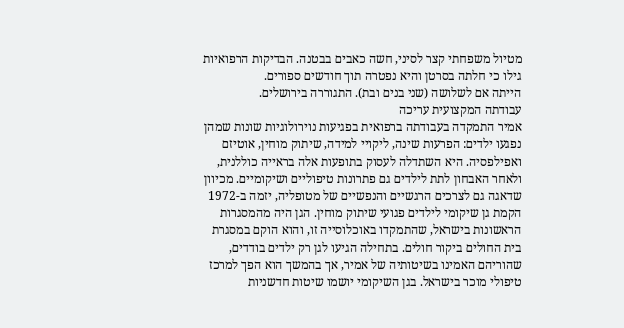מטיול משפחתי קצר לסיני, חשה כאבים בבטנה. הבדיקות הרפואיות גילו כי חלתה בסרטן והיא נפטרה תוך חודשים ספורים.
הייתה אם לשלושה (שני בנים ובת). התגוררה בירושלים.
עבודתה המקצועית עריכה
אמיר התמקדה בעבודתה ברפואית בפגיעות נוירולוגיות שונות שמהן נפגעו ילדים: הפרעות שינה, ליקויי למידה, שיתוק מוחין, אוטיזם ואפילפסיה. היא השתדלה לעסוק בתופעות אלה בראייה כוללנית, ולאחר האבחון לתת לילדים גם פתרונות טיפוליים ושיקומיים. מכיוון שדאגה גם לצרכים הרגשיים והנפשיים של מטופליה, יזמה ב-1972 הקמת גן שיקומי לילדים פגועי שיתוק מוחין. הגן היה מהמסגרות הראשונות בישראל, שהתמקדו באוכלוסייה זו, והוא הוקם במסגרת בית החולים ביקור חולים. בתחילה הגיעו לגן רק ילדים בודדים, שהוריהם האמינו בשיטותיה של אמיר, אך בהמשך הוא הפך למרכז טיפולי מוכר בישראל. בגן השיקומי יושמו שיטות חדשניות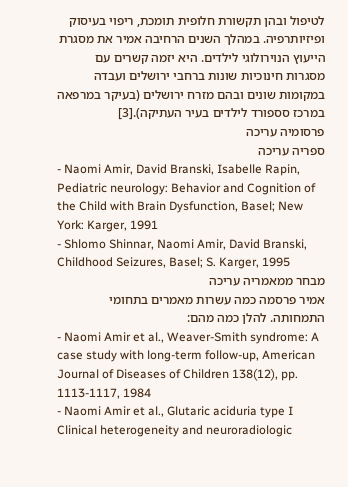לטיפול ובהן תקשורת חלופית תומכת, ריפוי בעיסוק ופיזיותרפיה. במהלך השנים הרחיבה אמיר את מסגרת הייעוץ הנוירולוגי לילדים. היא יזמה קשרים עם מסגרות חינוכיות שונות ברחבי ירושלים ועבדה במקומות שונים ובהם מזרח ירושלים (בעיקר במרפאה במרכז סספורד לילדים בעיר העתיקה).[3]
פרסומיה עריכה
ספריה עריכה
- Naomi Amir, David Branski, Isabelle Rapin, Pediatric neurology: Behavior and Cognition of the Child with Brain Dysfunction, Basel; New York: Karger, 1991
- Shlomo Shinnar, Naomi Amir, David Branski, Childhood Seizures, Basel; S. Karger, 1995
מבחר ממאמריה עריכה
אמיר פרסמה כמה עשרות מאמרים בתחומי התמחותה. להלן כמה מהם:
- Naomi Amir et al., Weaver-Smith syndrome: A case study with long-term follow-up, American Journal of Diseases of Children 138(12), pp. 1113-1117, 1984
- Naomi Amir et al., Glutaric aciduria type I Clinical heterogeneity and neuroradiologic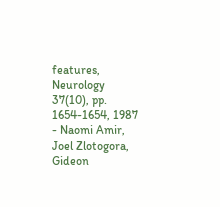features, Neurology 37(10), pp. 1654-1654, 1987
- Naomi Amir, Joel Zlotogora, Gideon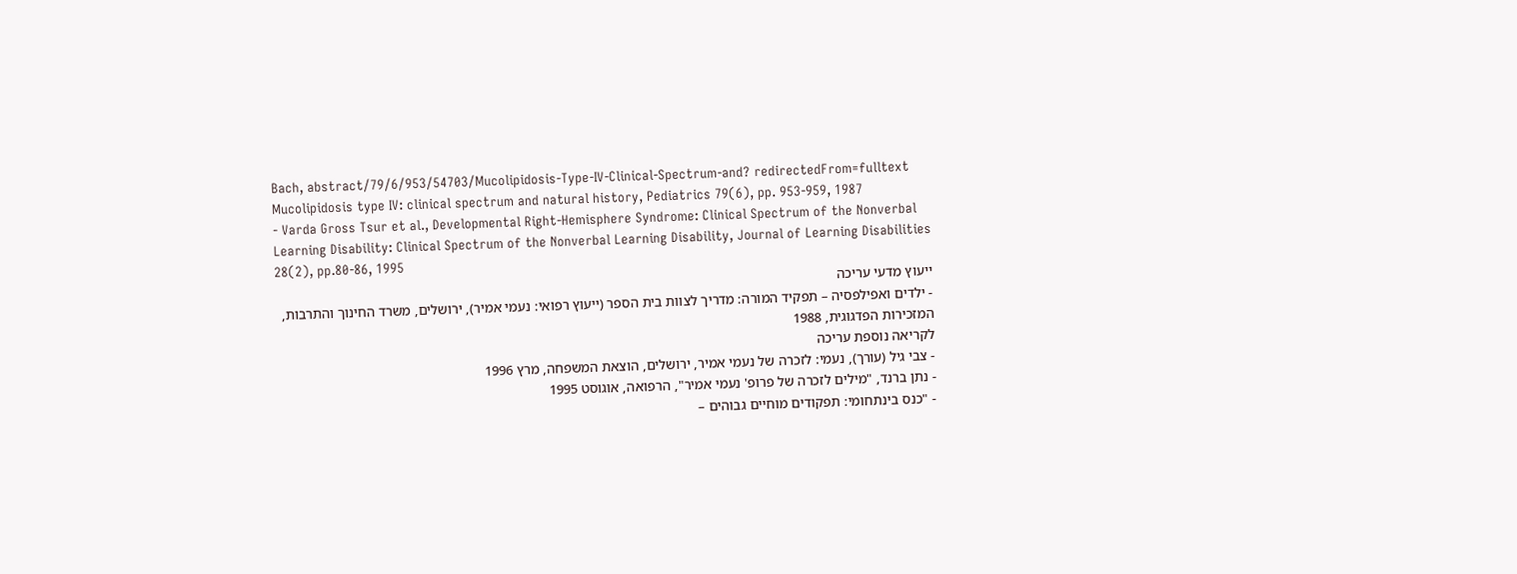Bach, abstract/79/6/953/54703/Mucolipidosis-Type-IV-Clinical-Spectrum-and? redirectedFrom=fulltext Mucolipidosis type IV: clinical spectrum and natural history, Pediatrics 79(6), pp. 953-959, 1987
- Varda Gross Tsur et al., Developmental Right-Hemisphere Syndrome: Clinical Spectrum of the Nonverbal Learning Disability: Clinical Spectrum of the Nonverbal Learning Disability, Journal of Learning Disabilities 28(2), pp.80-86, 1995
ייעוץ מדעי עריכה
- ילדים ואפילפסיה – תפקיד המורה: מדריך לצוות בית הספר (ייעוץ רפואי: נעמי אמיר), ירושלים, משרד החינוך והתרבות, המזכירות הפדגוגית, 1988
לקריאה נוספת עריכה
- צבי גיל (עורך), נעמי: לזכרה של נעמי אמיר, ירושלים, הוצאת המשפחה, מרץ 1996
- נתן ברנד, "מילים לזכרה של פרופ' נעמי אמיר", הרפואה, אוגוסט 1995
- "כנס בינתחומי: תפקודים מוחיים גבוהים –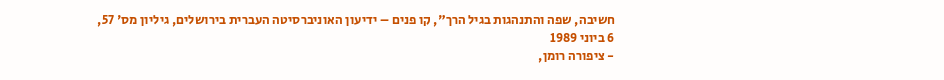חשיבה, שפה והתנהגות בגיל הרך", קו פנים – ידיעון האוניברסיטה העברית בירושלים, גיליון מס' 57, 6 ביוני 1989
- ציפורה רומן,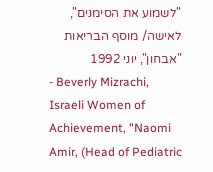"לשמוע את הסימנים", לאישה/ מוסף הבריאות "אבחון", יוני 1992
- Beverly Mizrachi, Israeli Women of Achievement, "Naomi Amir, (Head of Pediatric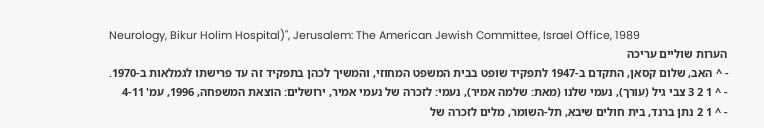Neurology, Bikur Holim Hospital)", Jerusalem: The American Jewish Committee, Israel Office, 1989
הערות שוליים עריכה
- ^ האב, שלום קסאן, התקדם ב-1947 לתפקיד שופט בבית המשפט המחוזי, והמשיך לכהן בתפקיד זה עד פרישתו לגמלאות ב-1970.
- ^ 1 2 3 צבי גיל (עורך), נעמי שלנו (מאת: שלמה אמיר), נעמי: לזכרה של נעמי אמיר, ירושלים: הוצאת המשפחה, 1996, עמ' 4-11
- ^ 1 2 נתן ברנד, בית חולים שיבא, תל-השומר, מלים לזכרה של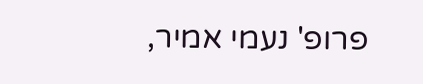פרופ' נעמי אמיר,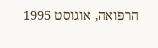הרפואה, אוגוסט 1995